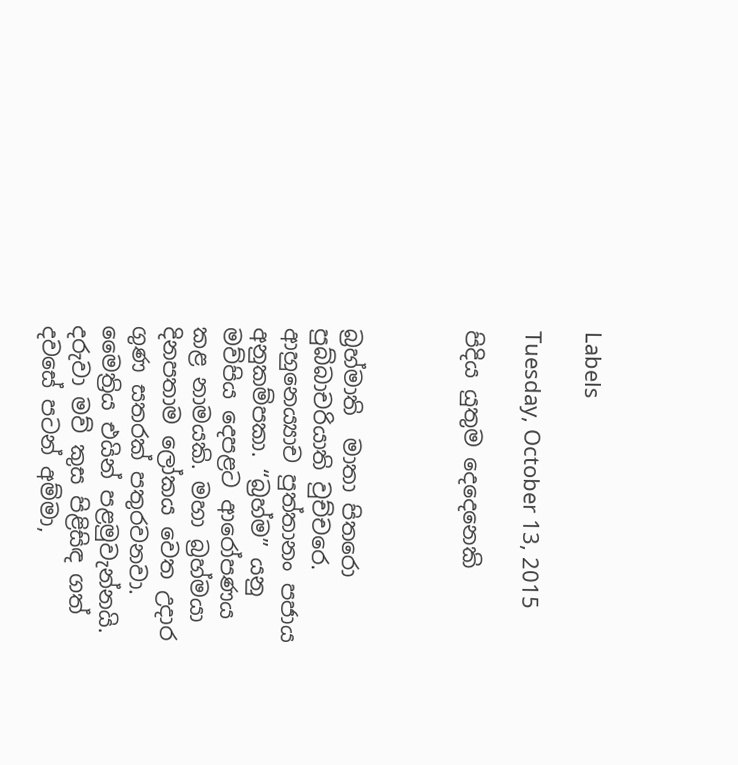Labels

Tuesday, October 13, 2015

පිදිය යුතුම දෙදෙනෙකි



බ්‍රහ්මාති  මාතා පිතරො පුබ්බාචරියාති වුච්චරෙ. ආහුනෙය්‍යාච පුත්තානං පජාය අනුකම්පකා. “බ්‍රහ්ම” යනු මව්පිය දෙපළට ආරෝපණය කළ නාමයකි. මහා බ්‍රහ්මයා දිනපතාම ලෝකය වෙත උදාර ගුණ සතරක් පතුරවනවා. මෛත්‍රිය එයින් පළමුවැන්නයි. දරුවා මව් කුස පිළිසිඳ ගත් දවසේ පටන් අම්මා,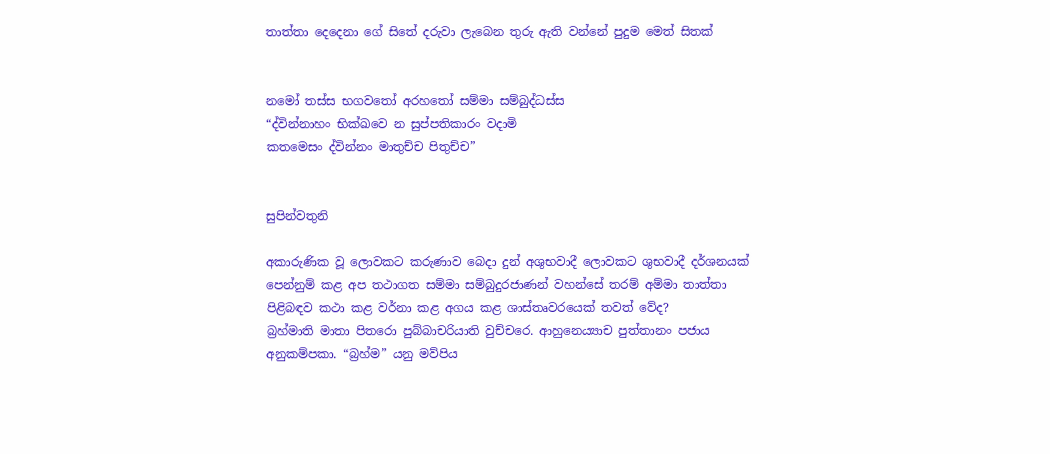තාත්තා දෙදෙනා ගේ සිතේ දරුවා ලැබෙන තුරු ඇති වන්නේ පුදුම මෙත් සිතක්


නමෝ තස්ස භගවතෝ අරහතෝ සම්මා සම්බුද්ධස්ස
“ද්වින්නාහං භික්ඛවෙ න සුප්පතිකාරං වදාමි
කතමෙසං ද්වින්නං මාතුච්ච පිතුච්ච”


සුපින්වතුනි

අකාරුණික වූ ලොවකට කරුණාව බෙදා දුන් අශුභවාදී ලොවකට ශුභවාදී දර්ශනයක් පෙන්නුම් කළ අප තථාගත සම්මා සම්බුදුරජාණන් වහන්සේ තරම් අම්මා තාත්තා පිළිබඳව කථා කළ වර්නා කළ අගය කළ ශාස්තෘවරයෙක් තවත් වේද?
බ්‍රහ්මාති මාතා පිතරො පුබ්බාචරියාති වුච්චරෙ. ආහුනෙය්‍යාච පුත්තානං පජාය අනුකම්පකා. “බ්‍රහ්ම” යනු මව්පිය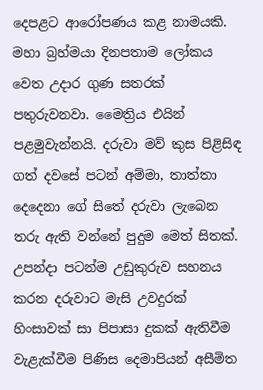දෙපළට ආරෝපණය කළ නාමයකි. මහා බ්‍රහ්මයා දිනපතාම ලෝකය වෙත උදාර ගුණ සතරක් පතුරුවනවා. මෛත්‍රිය එයින් පළමුවැන්නයි. දරුවා මව් කුස පිළිසිඳ ගත් දවසේ පටන් අම්මා, තාත්තා දෙදෙනා ගේ සිතේ දරුවා ලැබෙන තරු ඇති වන්නේ පුදුම මෙත් සිතක්. උපන්දා පටන්ම උඩුකුරුව සහනය කරන දරුවාට මැසි උවදුරක් හිංසාවක් සා පිපාසා දුකක් ඇතිවීම වැළැක්වීම පිණිස දෙමාපියන් අසීමිත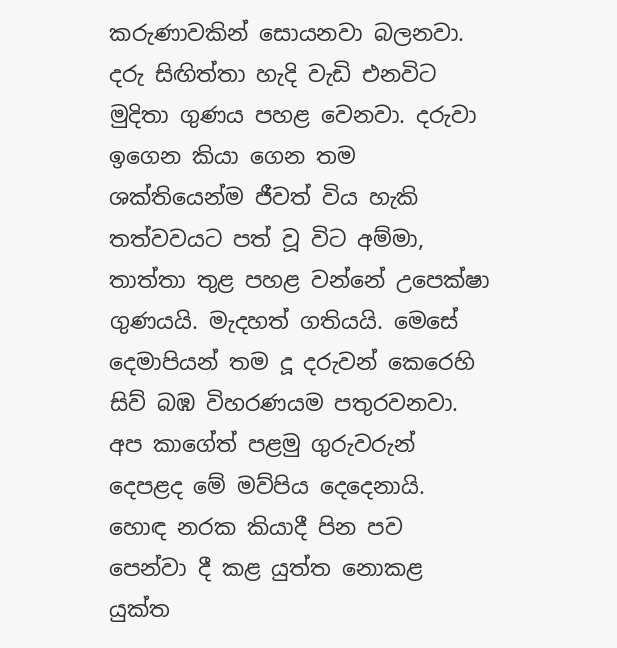කරුණාවකින් සොයනවා බලනවා. දරු සිඟිත්තා හැදි වැඩි එනවිට මුදිතා ගුණය පහළ වෙනවා. දරුවා ඉගෙන කියා ගෙන තම ශක්තියෙන්ම ජීවත් විය හැකි තත්වවයට පත් වූ විට අම්මා, තාත්තා තුළ පහළ වන්නේ උපෙක්ෂා ගුණයයි. මැදහත් ගතියයි. මෙසේ දෙමාපියන් තම දූ දරුවන් කෙරෙහි සිව් බඹ විහරණයම පතුරවනවා. අප කාගේත් පළමු ගුරුවරුන් දෙපළද මේ මව්පිය දෙදෙනායි. හොඳ නරක කියාදී පින පව පෙන්වා දී කළ යුත්ත නොකළ යුක්ත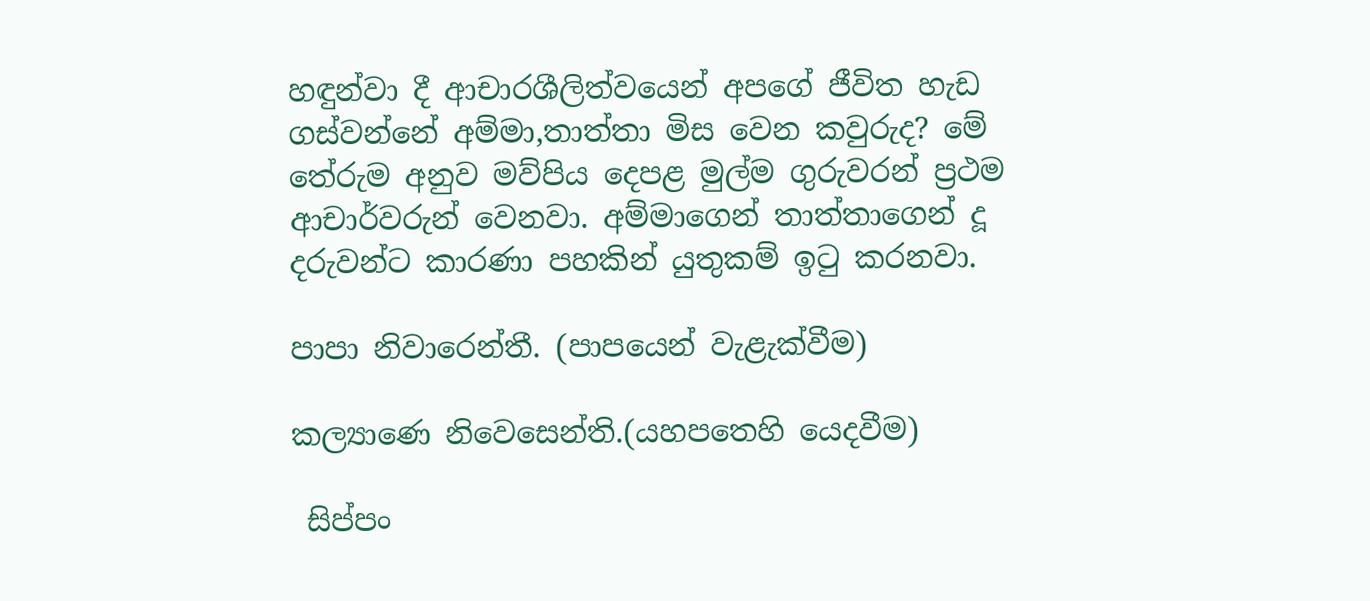හඳුන්වා දී ආචාරශීලිත්වයෙන් අපගේ ජීවිත හැඩ ගස්වන්නේ අම්මා,තාත්තා මිස වෙන කවුරුද? මේ තේරුම අනුව මව්පිය දෙපළ මුල්ම ගුරුවරන් ප්‍රථම ආචාර්වරුන් වෙනවා. අම්මාගෙන් තාත්තාගෙන් දූ දරුවන්ට කාරණා පහකින් යුතුකම් ඉටු කරනවා.

පාපා නිවාරෙන්තී. (පාපයෙන් වැළැක්වීම)

කල්‍යාණෙ නිවෙසෙන්ති.(යහපතෙහි යෙදවීම)

 සිප්පං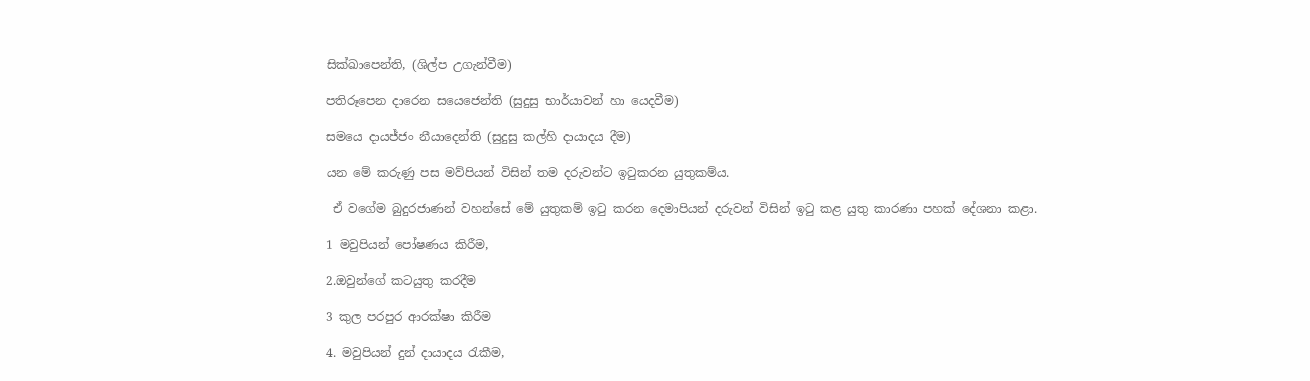සික්ඛාපෙන්ති, (ශිල්ප උගැන්වීම)

පතිරූපෙන දාරෙන සයෙජෙන්ති (සුදුසු භාර්යාවන් හා යෙදවීම)

සමයෙ දායජ්ජං නීයාදෙන්ති (සුදුසු කල්හි දායාදය දීම)

යන මේ කරුණු පස මව්පියන් විසින් තම දරුවන්ට ඉටුකරන යුතුකම්ය.

 ඒ වගේම බුදුරජාණන් වහන්සේ මේ යුතුකම් ඉටු කරන දෙමාපියන් දරුවන් විසින් ඉටු කළ යුතු කාරණා පහක් දේශනා කළා.

1 මවුපියන් පෝෂණය කිරීම,

2.ඔවුන්ගේ කටයුතු කරදීම

3 කුල පරපුර ආරක්ෂා කිරීම

4. මවුපියන් දුන් දායාදය රැකීම,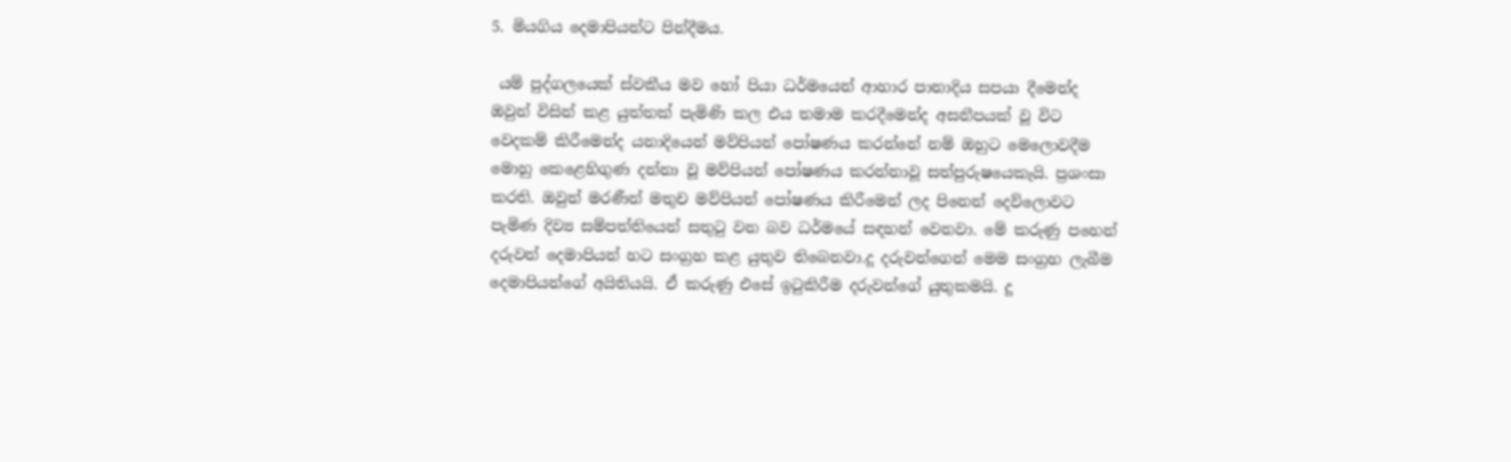5. මියගිය දෙමාපියන්ට පින්දීමය.

 යම් පුද්ගලයෙක් ස්වකීය මව හෝ පියා ධර්මයෙන් ආහාර පානාදිය සපයා දීමෙන්ද ඔවුන් විසින් කළ යුත්තක් පැමිණි කල එය තමාම කරදීමෙන්ද අසනීපයක් වූ විට වෙදකම් කිරීමෙන්ද යනාදියෙන් මව්පියන් පෝෂණය කරන්නේ නම් ඔහුට මෙලොවදීම මොහු කෙළෙහිගුණ දන්නා වූ මව්පියන් පෝෂණය කරන්නාවූ සත්පුරුෂයෙකැයි. ප්‍රශංසා කරති. ඔවුන් මරණීන් මතුච මව්පියන් පෝෂණය කිරීමෙන් ලද පිනෙන් දෙව්ලොවට පැමිණ දිව්‍ය සම්පත්තියෙන් සතුටු වන බව ධර්මයේ සඳහන් වෙනවා. මේ කරුණු පහෙන් දරුවන් දෙමාපියන් හට සංග්‍රහ කළ යුතුව තිබෙනවා.දූ දරුවන්ගෙන් මෙම සංග්‍රහ ලැබීම දෙමාපියන්ගේ අයිතියයි. ඒ කරුණු එසේ ඉටුකිරීම දරුවන්ගේ යුතුකමයි. දූ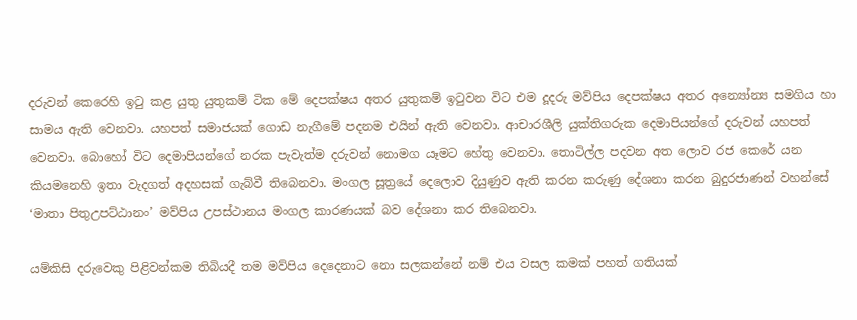දරුවන් කෙරෙහි ඉටු කළ යුතු යුතුකම් ටික මේ දෙපක්ෂය අතර යුතුකම් ඉටුවන විට එම දූදරු මව්පිය දෙපක්ෂය අතර අන්‍යෝන්‍ය සමගිය හා සාමය ඇති වෙනවා. යහපත් සමාජයක් ගොඩ නැගීමේ පදනම එයින් ඇති වෙනවා. ආචාරශීලි යුක්තිගරුක දෙමාපියන්ගේ දරුවන් යහපත් වෙනවා. බොහෝ විට දෙමාපියන්ගේ නරක පැවැත්ම දරුවන් නොමග යෑමට හේතු වෙනවා. තොටිල්ල පදවන අත ලොව රජ කෙරේ යන කියමනෙහි ඉතා වැදගත් අදහසක් ගැබ්වී තිබෙනවා. මංගල සූත්‍රයේ දෙලොව දියුණුව ඇති කරන කරුණු දේශනා කරන බුදුරජාණන් වහන්සේ ‘මාතා පිතුඋපට්ඨානං’ මව්පිය උපස්ථානය මංගල කාරණයක් බව දේශනා කර තිබෙනවා.

යම්කිසි දරුවෙකු පිළිවන්කම තිබියදී තම මව්පිය දෙදෙනාට නො සලකන්නේ නම් එය වසල කමක් පහත් ගතියක්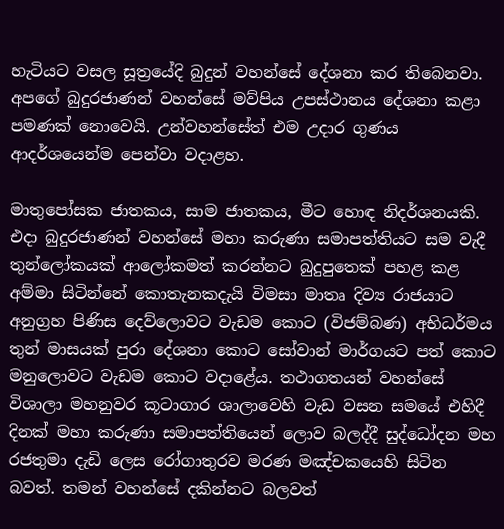හැටියට වසල සූත්‍රයේදි බුදුන් වහන්සේ දේශනා කර තිබෙනවා. අපගේ බුදුරජාණන් වහන්සේ මව්පිය උපස්ථානය දේශනා කළා පමණක් නොවෙයි. උන්වහන්සේත් එම උදාර ගුණය ආදර්ශයෙන්ම පෙන්වා වදාළහ.

මාතුපෝසක ජාතකය, සාම ජාතකය, මීට හොඳ නිදර්ශනයකි. එදා බුදුරජාණන් වහන්සේ මහා කරුණා සමාපත්තියට සම වැදී තුන්ලෝකයක් ආලෝකමත් කරන්නට බුදුපුතෙක් පහළ කළ අම්මා සිටින්නේ කොතැනකදැයි විමසා මාතෘ දිව්‍ය රාජයාට අනුග්‍රහ පිණිස දෙව්ලොවට වැඩම කොට (විජම්බණ) අභිධර්මය තුන් මාසයක් පුරා දේශනා කොට සෝවාන් මාර්ගයට පත් කොට මනුලොවට වැඩම කොට වදාළේය. තථාගතයන් වහන්සේ විශාලා මහනුවර කූටාගාර ශාලාවෙහි වැඩ වසන සමයේ එහිදී දිනක් මහා කරුණා සමාපත්තියෙන් ලොව බලද්දී සුද්ධෝදන මහ රජතුමා දැඩි ලෙස රෝගාතුරව මරණ මඤ්චකයෙහි සිටින බවත්. තමන් වහන්සේ දකින්නට බලවත්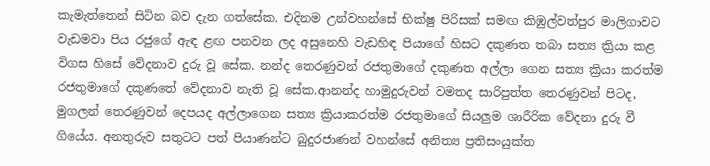කැමැත්තෙන් සිටින බව දැන ගත්සේක. එදිනම උන්වහන්සේ භික්ෂු පිරිසක් සමඟ කිඹුල්වත්පුර මාලිගාවට වැඩමවා පිය රජුගේ ඇඳ ළඟ පනවන ලද අසුනෙහි වැඩහිඳ පියාගේ හිසට දකුණත තබා සත්‍ය ක්‍රියා කළ විගස හිසේ වේදනාව දුරු වූ සේක. නන්ද තෙරණුවන් රජතුමාගේ දකුණත අල්ලා ගෙන සත්‍ය ක්‍රියා කරත්ම රජතුමාගේ දකුණතේ වේදනාව නැති වූ සේක.ආනන්ද හාමුදුරුවන් වමතද සාරිපුත්ත තෙරණුවන් පිටද, මුගලන් තෙරණුවන් දෙපයද අල්ලාගෙන සත්‍ය ක්‍රියාකරත්ම රජතුමාගේ සියලුම ශාරීරික වේදනා දුරු වී ගියේය. අනතුරුව සතුටට පත් පියාණන්ට බුදුරජාණන් වහන්සේ අනිත්‍ය ප්‍රතිසංයුක්ත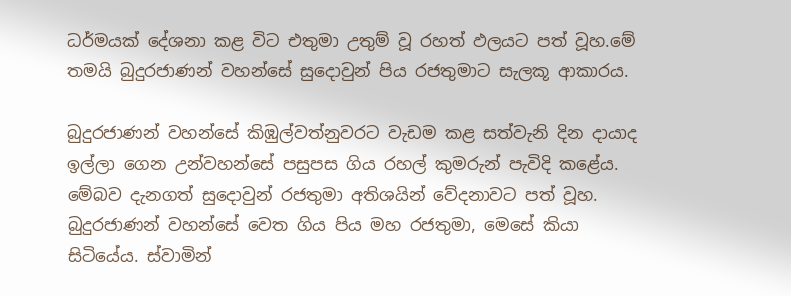ධර්මයක් දේශනා කළ විට එතුමා උතුම් වූ රහත් ඵලයට පත් වූහ.මේ තමයි බුදුරජාණන් වහන්සේ සුදොවුන් පිය රජතුමාට සැලකූ ආකාරය.

බුදුරජාණන් වහන්සේ කිඹුල්වත්නුවරට වැඩම කළ සත්වැනි දින දායාද ඉල්ලා ගෙන උන්වහන්සේ පසුපස ගිය රහල් කුමරුන් පැවිදි කළේය. මේබව දැනගත් සුදොවුන් රජතුමා අතිශයින් වේදනාවට පත් වූහ. බුදුරජාණන් වහන්සේ වෙත ගිය පිය මහ රජතුමා, මෙසේ කියා සිටියේය. ස්වාමින්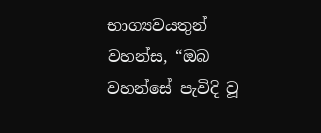භාග්‍යවයතුන් වහන්ස, “ඔබ වහන්සේ පැවිදි වූ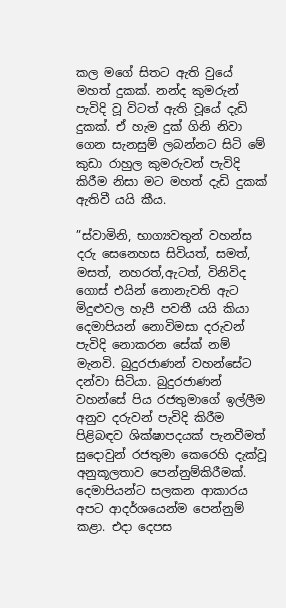කල මගේ සිතට ඇති වුයේ මහත් දුකක්. නන්ද කුමරුන් පැවිදි වූ විටත් ඇති වූයේ දැඩි දුකක්. ඒ හැම දුක් ගිනි නිවා ගෙන සැනසුම් ලබන්නට සිටි මේ කුඩා රාහුල කුමරුවන් පැවිදි කිරීම නිසා මට මහත් දැඩි දුකක් ඇතිවී යයි කීය.

”ස්වාමිනි, භාග්‍යවතුන් වහන්ස දරු සෙනෙහස සිවියත්, සමත්, මසත්, නහරත්,ඇටත්, විනිවිද ගොස් එයින් නොනැවති ඇට මිදුළුවල හැපී පවතී යයි කියා දෙමාපියන් නොවිමසා දරුවන් පැවිදි නොකරන සේක් නම් මැනවි. බුදුරජාණන් වහන්සේට දන්වා සිටියා. බුදුරජාණන් වහන්සේ පිය රජතුමාගේ ඉල්ලීම අනුව දරුවන් පැවිදි කිරීම පිළිබඳව ශික්ෂාපදයක් පැනවීමත් සුදොවුන් රජතුමා කෙරෙහි දැක්වූ අනුකූලතාව පෙන්නුම්කිරීමක්. දෙමාපියන්ට සලකන ආකාරය අපට ආදර්ශයෙන්ම පෙන්නුම් කළා. එදා දෙපස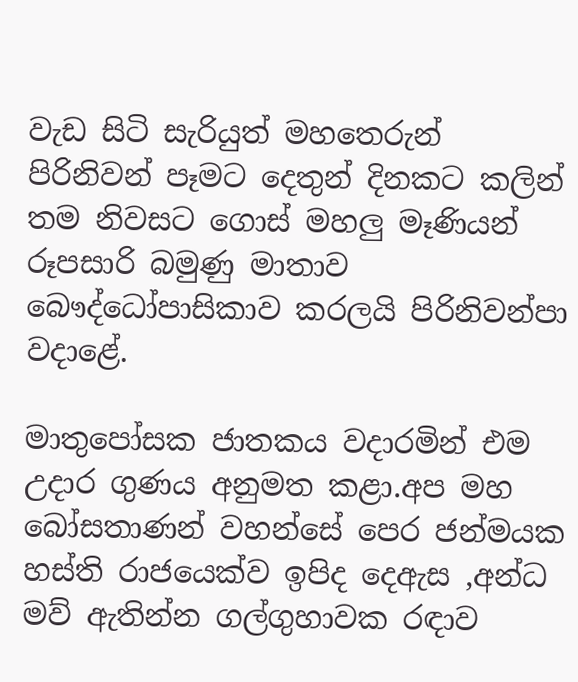වැඩ සිටි සැරියුත් මහතෙරුන් පිරිනිවන් පෑමට දෙතුන් දිනකට කලින් තම නිවසට ගොස් මහලු මෑණියන් රූපසාරි බමුණු මාතාව බෞද්ධෝපාසිකාව කරලයි පිරිනිවන්පා වදාළේ.

මාතුපෝසක ජාතකය වදාරමින් එම උදාර ගුණය අනුමත කළා.අප මහ බෝසතාණන් වහන්සේ පෙර ජන්මයක හස්ති රාජයෙක්ව ඉපිද දෙඇස ,අන්ධ මව් ඇතින්න ගල්ගුහාවක රඳාව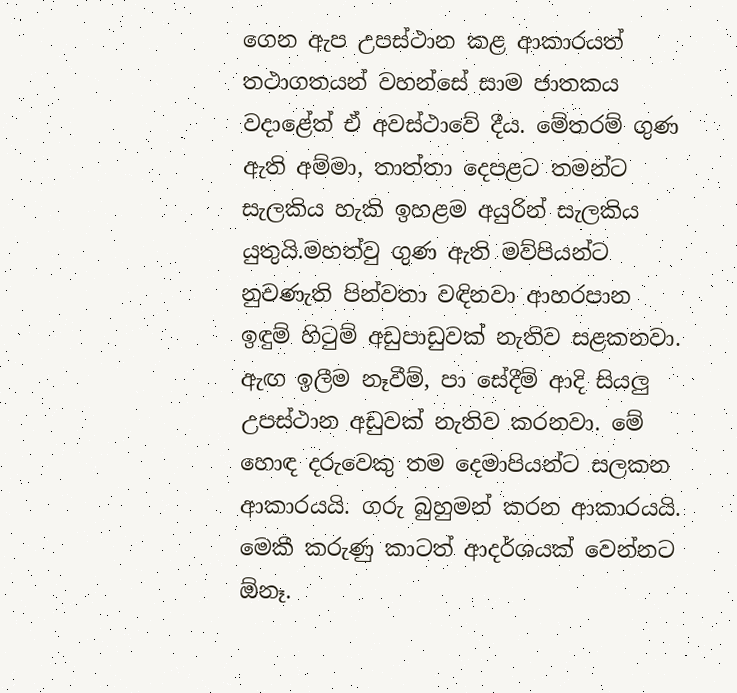ගෙන ඇප උපස්ථාන කළ ආකාරයත් තථාගතයන් වහන්සේ සාම ජාතකය වදාළේත් ඒ අවස්ථාවේ දීය. මේතරම් ගුණ ඇති අම්මා, තාත්තා දෙපළට තමන්ට සැලකිය හැකි ඉහළම අයුරින් සැලකිය යුතුයි.මහත්වු ගුණ ඇති මව්පියන්ට නුවණැති පින්වතා වඳිනවා ආහරපාන ඉඳුම් හිටුම් අඩුපාඩුවක් නැතිව සළකනවා. ඇඟ ඉලීම නෑවීම්, පා සේදීම් ආදි සියලු උපස්ථාන අඩුවක් නැතිව කරනවා. මේ හොඳ දරුවෙකු තම දෙමාපියන්ට සලකන ආකාරයයි. ගරු බුහුමන් කරන ආකාරයයි. මෙකී කරුණු කාටත් ආදර්ශයක් වෙන්නට ඕනෑ.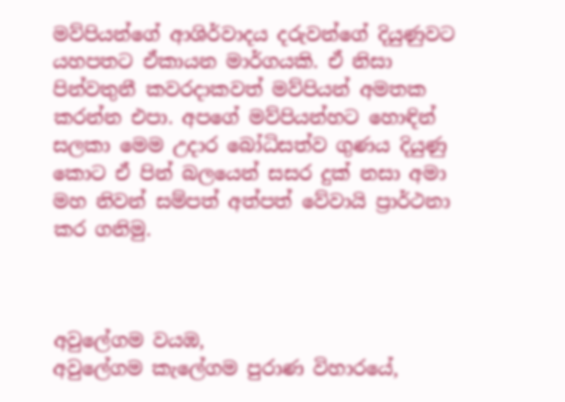මව්පියන්ගේ ආශිර්වාදය දරුවන්ගේ දියුණුවට යහපතට ඒකායන මාර්ගයකි. ඒ නිසා පින්වතුනී කවරදාකවත් මව්පියන් අමතක කරන්න එපා. අපගේ මව්පියන්හට හොඳින් සලකා මෙම උදාර බෝධිසත්ව ගුණය දියුණු කොට ඒ පින් බලයෙන් සසර දුක් නසා අමා මහ නිවන් සම්පත් අත්පත් වේවායි ප්‍රාර්ථනා කර ගනිමු.



අවුලේගම වයඹ,
අවුලේගම කැලේගම පුරාණ විහාරයේ,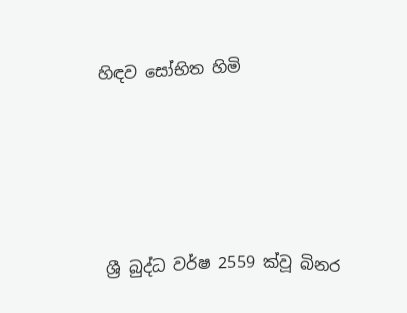හිඳව සෝභිත හිමි





 ශ්‍රී බුද්ධ වර්ෂ 2559 ක්වූ බිනර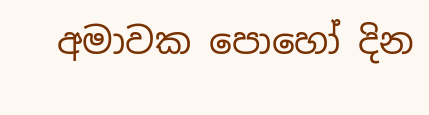අමාවක පොහෝ දින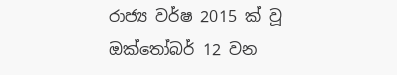රාජ්‍ය වර්ෂ 2015 ක් වූ ඔක්තෝබර් 12 වන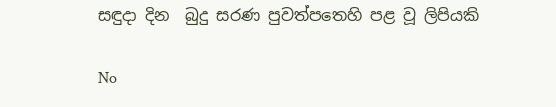සඳුදා දින  බුදු සරණ පුවත්පතෙහි පළ වූ ලිපියකි

No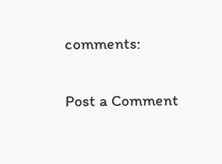comments:

Post a Comment